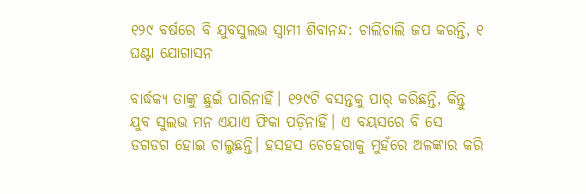୧୨୯ ବର୍ଷରେ ବି ଯୁବସୁଲଭ ସ୍ବାମୀ ଶିବାନନ୍ଦ: ଚାଲିଚାଲି ଜପ କରନ୍ତି, ୧ ଘଣ୍ଟା ଯୋଗାସନ

ବାର୍ଦ୍ଧକ୍ୟ ତାଙ୍କୁ ଛୁଇଁ ପାରିନାହିଁ। ୧୨୯ଟି ବସନ୍ତକୁ ପାର୍‌ କରିଛନ୍ତି, କିନ୍ତୁ ଯୁବ ସୁଲଭ ମନ ଏଯାଏ ଫିକା ପଡ଼ିନାହିଁ। ଏ ବୟସରେ ବି ସେ ଡଗଡଗ ହୋଇ ଚାଲୁଛନ୍ତି। ହସହସ ଚେହେରାକୁ ମୁହଁରେ ଅଳଙ୍କାର କରି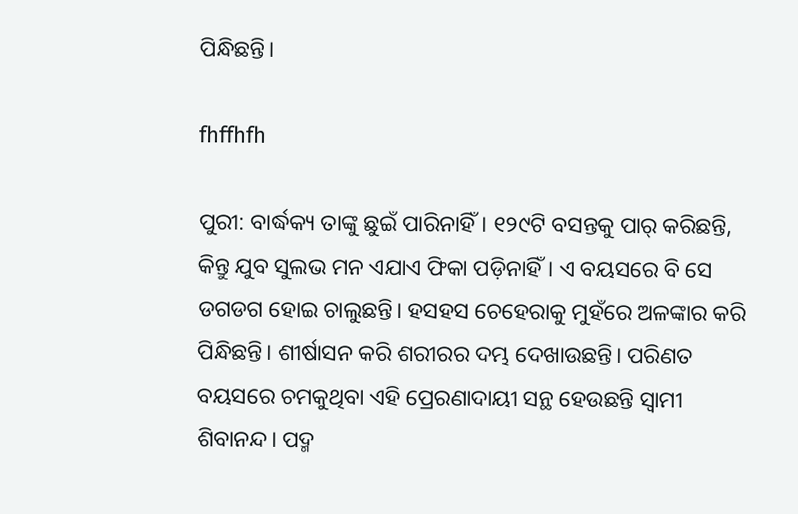ପିନ୍ଧିଛନ୍ତି।

fhffhfh

ପୁରୀ: ବାର୍ଦ୍ଧକ୍ୟ ତାଙ୍କୁ ଛୁଇଁ ପାରିନାହିଁ। ୧୨୯ଟି ବସନ୍ତକୁ ପାର୍‌ କରିଛନ୍ତି, କିନ୍ତୁ ଯୁବ ସୁଲଭ ମନ ଏଯାଏ ଫିକା ପଡ଼ିନାହିଁ। ଏ ବୟସରେ ବି ସେ ଡଗଡଗ ହୋଇ ଚାଲୁଛନ୍ତି। ହସହସ ଚେହେରାକୁ ମୁହଁରେ ଅଳଙ୍କାର କରି ପିନ୍ଧିଛନ୍ତି। ଶୀର୍ଷାସନ କରି ଶରୀରର ଦମ୍ଭ ଦେଖାଉଛନ୍ତି। ପରିଣତ ବୟସରେ ଚମକୁଥିବା ଏହି ପ୍ରେରଣାଦାୟୀ ସନ୍ଥ ହେଉଛନ୍ତି ସ୍ବାମୀ ଶିବାନନ୍ଦ। ପଦ୍ମ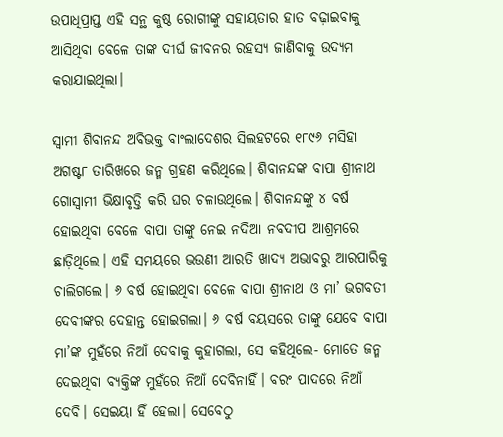ଉପାଧିପ୍ରାପ୍ତ ଏହି ସନ୍ଥ କୁଷ୍ଠ ରୋଗୀଙ୍କୁ ସହାୟତାର ହାତ ବଢ଼ାଇବାକୁ ଆସିଥିବା ବେଳେ ତାଙ୍କ ଦୀର୍ଘ ଜୀବନର ରହସ୍ୟ ଜାଣିବାକୁ ଉଦ୍ୟମ କରାଯାଇଥିଲା।

ସ୍ବାମୀ ଶିବାନନ୍ଦ ଅବିଭକ୍ତ ବାଂଲାଦେଶର ସିଲହଟରେ ୧୮୯୬ ମସିହା ଅଗଷ୍ଟ୮ ତାରିଖରେ ଜନ୍ମ ଗ୍ରହଣ କରିଥିଲେ। ଶିବାନନ୍ଦଙ୍କ ବାପା ଶ୍ରୀନାଥ ଗୋସ୍ବାମୀ ଭିକ୍ଷାବୃତ୍ତି କରି ଘର ଚଳାଉଥିଲେ। ଶିବାନନ୍ଦଙ୍କୁ ୪ ବର୍ଷ ହୋଇଥିବା ବେଳେ ବାପା ତାଙ୍କୁ ନେଇ ନଦିଆ ନବଦୀପ ଆଶ୍ରମରେ ଛାଡ଼ିଥିଲେ। ଏହି ସମୟରେ ଭଉଣୀ ଆରତି ଖାଦ୍ୟ ଅଭାବରୁ ଆରପାରିକୁ ଚାଲିଗଲେ। ୬ ବର୍ଷ ହୋଇଥିବା ବେଳେ ବାପା ଶ୍ରୀନାଥ ଓ ମା’ ଭଗବତୀ ଦେବୀଙ୍କର ଦେହାନ୍ତ ହୋଇଗଲା। ୬ ବର୍ଷ ବୟସରେ ତାଙ୍କୁ ଯେବେ ବାପା ମା’ଙ୍କ ମୁହଁରେ ନିଆଁ ଦେବାକୁ କୁହାଗଲା, ସେ କହିଥିଲେ- ମୋତେ ଜନ୍ମ ଦେଇଥିବା ବ୍ୟକ୍ତିଙ୍କ ମୁହଁରେ ନିଆଁ ଦେବିନାହିଁ। ବରଂ ପାଦରେ ନିଆଁ ଦେବି। ସେଇୟା ହିଁ ହେଲା। ସେବେଠୁ‌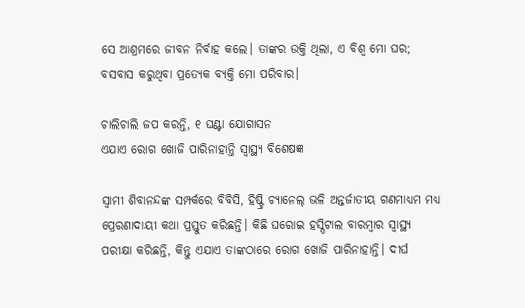ସେ ଆଶ୍ରମରେ ଜୀବନ ନିର୍ବାହ କଲେ। ତାଙ୍କର ଉକ୍ତି ଥିଲା, ଏ ବିଶ୍ବ ମୋ ଘର; ବସବାସ କରୁଥିବା ପ୍ରତ୍ୟେକ ବ୍ୟକ୍ତି ମୋ ପରିବାର।

ଚାଲିଚାଲି ଜପ କରନ୍ତି, ୧ ଘଣ୍ଟା ଯୋଗାସନ
ଏଯାଏ ରୋଗ ଖୋଜି ପାରିନାହାନ୍ତି ସ୍ବାସ୍ଥ୍ୟ ବି‌ଶେଷଜ୍ଞ

ସ୍ବାମୀ ଶିବାନନ୍ଦଙ୍କ ସମ୍ପର୍କରେ ବିବିସି, ହିଷ୍ଟ୍ରି ଚ୍ୟାନେଲ୍‌ ଭଳି ଅନ୍ତର୍ଜାତୀୟ ଗଣମାଧ୍ୟମ ମଧ୍ୟ ପ୍ରେରଣାଦାୟୀ କଥା ପ୍ରସ୍ତୁତ କରିଛନ୍ତି। କିଛି ଘରୋଇ ହସ୍ପିଟାଲ ବାରମ୍ବାର ସ୍ବାସ୍ଥ୍ୟ ପରୀକ୍ଷା କରିଛନ୍ତି, କିନ୍ତୁ ଏଯାଏ ତାଙ୍କଠାରେ ରୋଗ ଖୋଜି ପାରିନାହାନ୍ତି। ଦୀର୍ଘ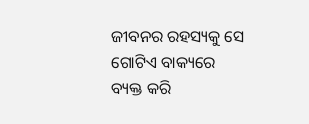ଜୀବନର ରହସ୍ୟକୁ ସେ ଗୋଟିଏ ବାକ୍ୟରେ ବ୍ୟକ୍ତ କରି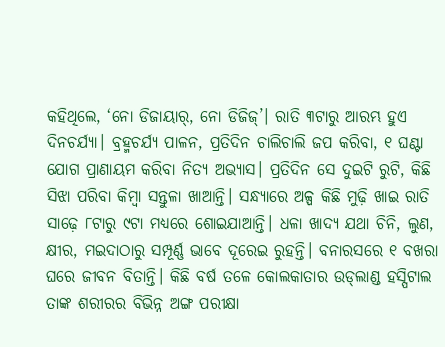କହିଥିଲେ, ‘ନୋ ଡିଜାୟାର୍‌, ନୋ ଡିଜିଜ୍‌’। ରାତି ୩ଟାରୁ ଆରମ୍ଭ ହୁଏ ଦିନଚର୍ଯ୍ୟା। ବ୍ରହ୍ମଚର୍ଯ୍ୟ ପାଳନ, ପ୍ରତିଦିନ ଚାଲିଚାଲି ଜପ କରିବା, ୧ ଘଣ୍ଟା ଯୋଗ ପ୍ରାଣାୟମ କରିବା ନିତ୍ୟ ଅଭ୍ୟାସ। ପ୍ରତିଦିନ ସେ ଦୁଇଟି ରୁଟି, କିଛି ସିଝା ପରିବା କିମ୍ବା ସନ୍ତୁଳା ଖାଆନ୍ତି। ସନ୍ଧ୍ୟାରେ ଅଳ୍ପ କିଛି ମୁଢ଼ି ଖାଇ ରାତି ସାଢ଼େ ୮ଟାରୁ ୯ଟା ମଧ୍ୟରେ ଶୋଇଯାଆନ୍ତି। ଧଳା ଖାଦ୍ୟ ଯଥା ଚିନି, ଲୁଣ, କ୍ଷୀର, ମଇଦାଠାରୁ ସମ୍ପୂର୍ଣ୍ଣ ଭାବେ ଦୂରେଇ ରୁହନ୍ତି। ବନାରସରେ ୧ ବଖରା ଘରେ ଜୀବନ ବିତାନ୍ତି। କିଛି ବର୍ଷ ତଳେ କୋଲକାତାର ଉଡ୍‌ଲାଣ୍ଡ ହସ୍ପିଟାଲ ତାଙ୍କ ଶରୀରର ବିଭିନ୍ନ ଅଙ୍ଗ ପରୀକ୍ଷା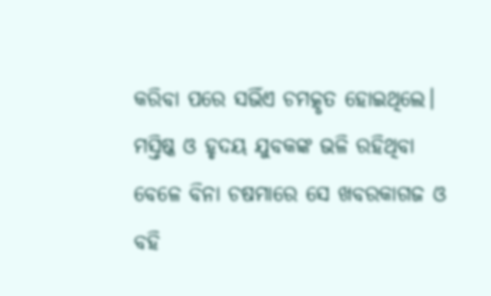କରିବା ପରେ ସଭିଁଏ ଚମତ୍କୃତ ହୋଇଥିଲେ। ମସ୍ତିଷ୍କ ଓ ହୃଦୟ ଯୁବକଙ୍କ ଭଳି ରହିଥିବା ବେଳେ ବିନା ଚଷମାରେ ସେ ଖବରକାଗଜ ଓ ବହି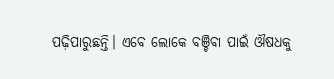ପଢ଼ିପାରୁଛନ୍ତି। ଏବେ ଲୋକେ ବଞ୍ଚିବା ପାଇଁ ଔଷଧକୁ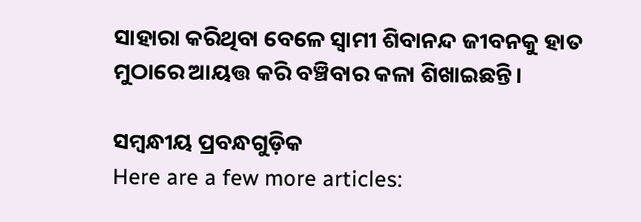ସାହାରା କରିଥିବା ବେଳେ ସ୍ବାମୀ ଶିବାନନ୍ଦ ଜୀବନକୁ ହାତ ମୁଠାରେ ଆୟତ୍ତ କରି ବଞ୍ଚିବାର କଳା ଶିଖାଇଛନ୍ତି।

ସମ୍ବନ୍ଧୀୟ ପ୍ରବନ୍ଧଗୁଡ଼ିକ
Here are a few more articles: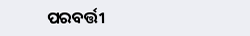ପରବର୍ତ୍ତୀ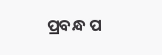ପ୍ରବନ୍ଧ ପ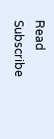Read
Subscribe